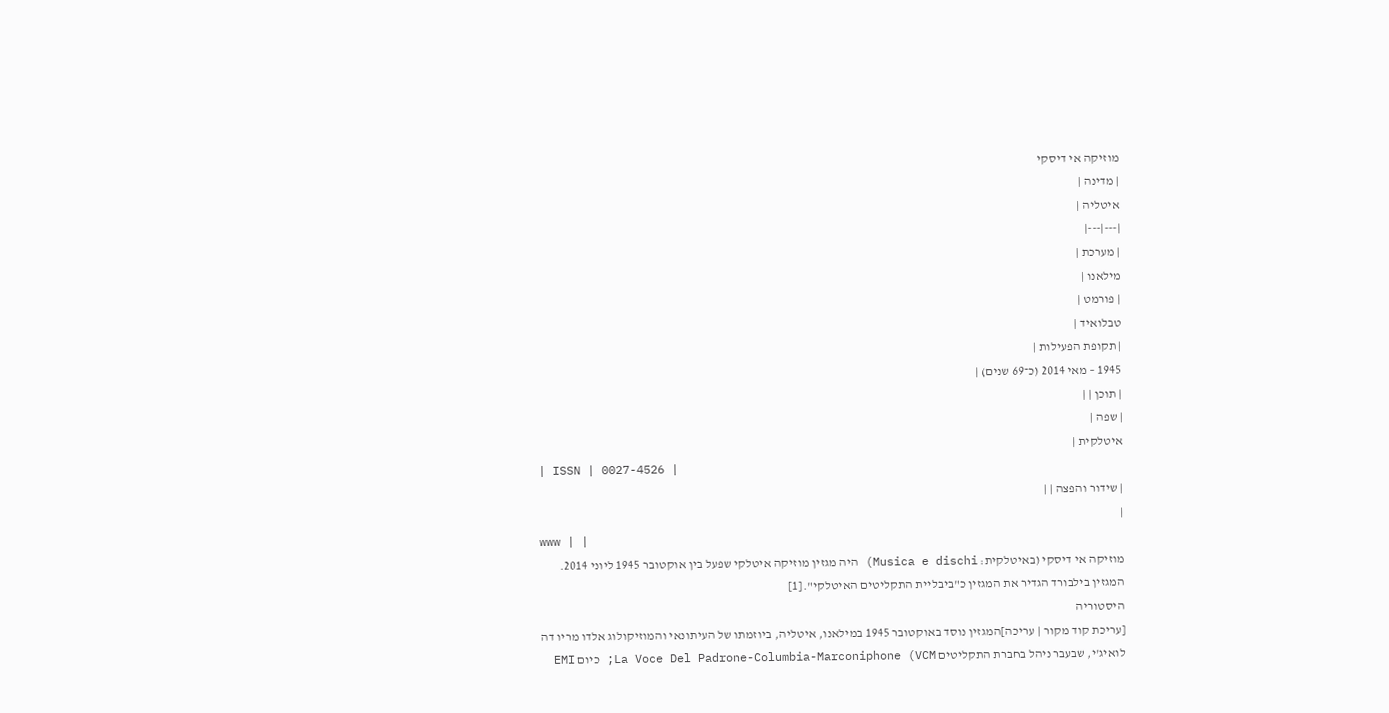מוזיקה אי דיסקי
| מדינה |
איטליה |
|---|---|
| מערכת |
מילאנו |
| פורמט |
טבלואיד |
| תקופת הפעילות |
1945 – מאי 2014 (כ־69 שנים) |
| תוכן | |
| שפה |
איטלקית |
| ISSN | 0027-4526 |
| שידור והפצה | |
|
www | |
מוזיקה אי דיסקי (באיטלקית: Musica e dischi) היה מגזין מוזיקה איטלקי שפעל בין אוקטובר 1945 ליוני 2014.
המגזין בילבורד הגדיר את המגזין כ"ביבליית התקליטים האיטלקי".[1]
היסטוריה
[עריכת קוד מקור | עריכה]המגזין נוסד באוקטובר 1945 במילאנו, איטליה, ביוזמתו של העיתונאי והמוזיקולוג אלדו מריו דה לואיג'י, שבעבר ניהל בחברת התקליטים La Voce Del Padrone-Columbia-Marconiphone (VCM; כיום EMI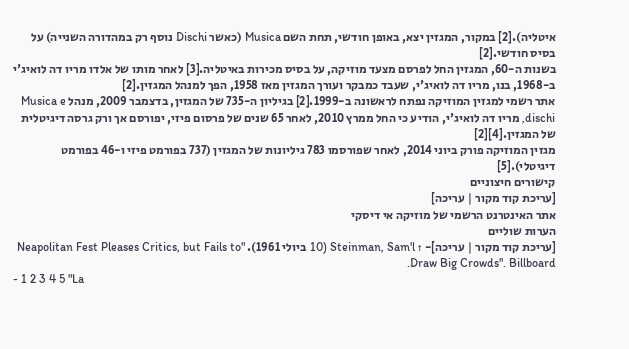איטליה).[2] במקור, המגזין יצא, באופן חודשי, תחת השם Musica (כאשר Dischi נוסף רק במהדורה השנייה) על בסיס חודשי.[2]
בשנות ה-60, המגזין החל לפרסם מצעד מוזיקה, על בסיס מכירות באיטליה.[3] לאחר מותו של אלדו מריו דה לואיג'י ב-1968, בנו, מריו דה לואיג'י, שעבד כמבקר ועורך המגזין מאז 1958, הפך למנהל המגזין.[2]
אתר רשמי למגזין המוזיקה נפתח לראשונה ב-1999.[2] בגיליון ה-735 של המגזין, בדצמבר 2009, מנהל Musica e dischi, מריו דה לואיג'י, הודיע כי החל ממרץ 2010, לאחר 65 שנים של פרסום פיזי, יפורסם אך ורק גרסה דיגיטלית של המגזין.[4][2]
מגזין המוזיקה פורק ביוני 2014, לאחר שפורסמו 783 גיליונות של המגזין (737 בפורמט פיזי ו-46 בפורמט דיגיטלי).[5]
קישורים חיצוניים
[עריכת קוד מקור | עריכה]
אתר האינטרנט הרשמי של מוזיקה אי דיסקי
הערות שוליים
[עריכת קוד מקור | עריכה]- ↑ Steinman, Sam'l (10 ביולי 1961). "Neapolitan Fest Pleases Critics, but Fails to Draw Big Crowds". Billboard.
- 1 2 3 4 5 "La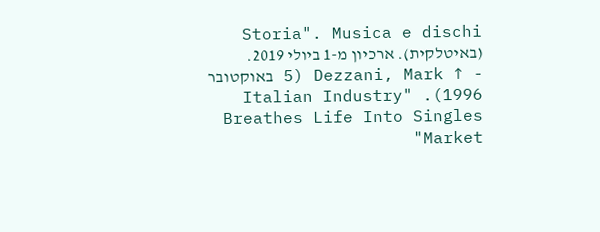Storia". Musica e dischi (באיטלקית). ארכיון מ-1 ביולי 2019.
- ↑ Dezzani, Mark (5 באוקטובר 1996). "Italian Industry Breathes Life Into Singles Market"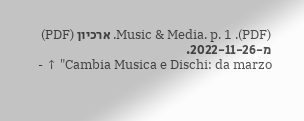(PDF). Music & Media. p. 1. ארכיון (PDF) מ-2022-11-26.
- ↑ "Cambia Musica e Dischi: da marzo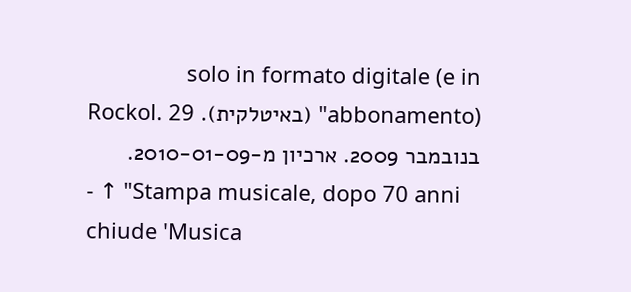solo in formato digitale (e in abbonamento)" (באיטלקית). Rockol. 29 בנובמבר 2009. ארכיון מ-2010-01-09.
- ↑ "Stampa musicale, dopo 70 anni chiude 'Musica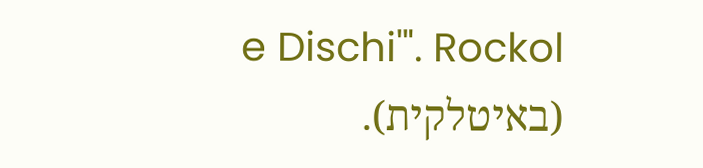e Dischi'". Rockol (באיטלקית).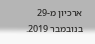ארכיון מ-29 בנובמבר 2019.